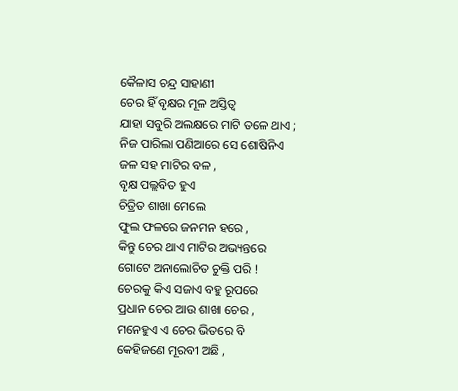କୈଳାସ ଚନ୍ଦ୍ର ସାହାଣୀ
ଚେର ହିଁ ବୃକ୍ଷର ମୂଳ ଅସ୍ତିତ୍ବ
ଯାହା ସବୁରି ଅଲକ୍ଷରେ ମାଟି ତଳେ ଥାଏ ;
ନିଜ ପାରିଲା ପଣିଆରେ ସେ ଶୋଷିନିଏ
ଜଳ ସହ ମାଟିର ବଳ ,
ବୃକ୍ଷ ପଲ୍ଲବିତ ହୁଏ
ଚିତ୍ରିତ ଶାଖା ମେଲେ
ଫୁଲ ଫଳରେ ଜନମନ ହରେ ,
କିନ୍ତୁ ଚେର ଥାଏ ମାଟିର ଅଭ୍ୟନ୍ତରେ
ଗୋଟେ ଅନାଲୋଚିତ ଚୁକ୍ତି ପରି !
ଚେରକୁ କିଏ ସଜାଏ ବହୁ ରୂପରେ
ପ୍ରଧାନ ଚେର ଆଉ ଶାଖା ଚେର ,
ମନେହୁଏ ଏ ଚେର ଭିତରେ ବି
କେହିଜଣେ ମୂରବୀ ଅଛି ,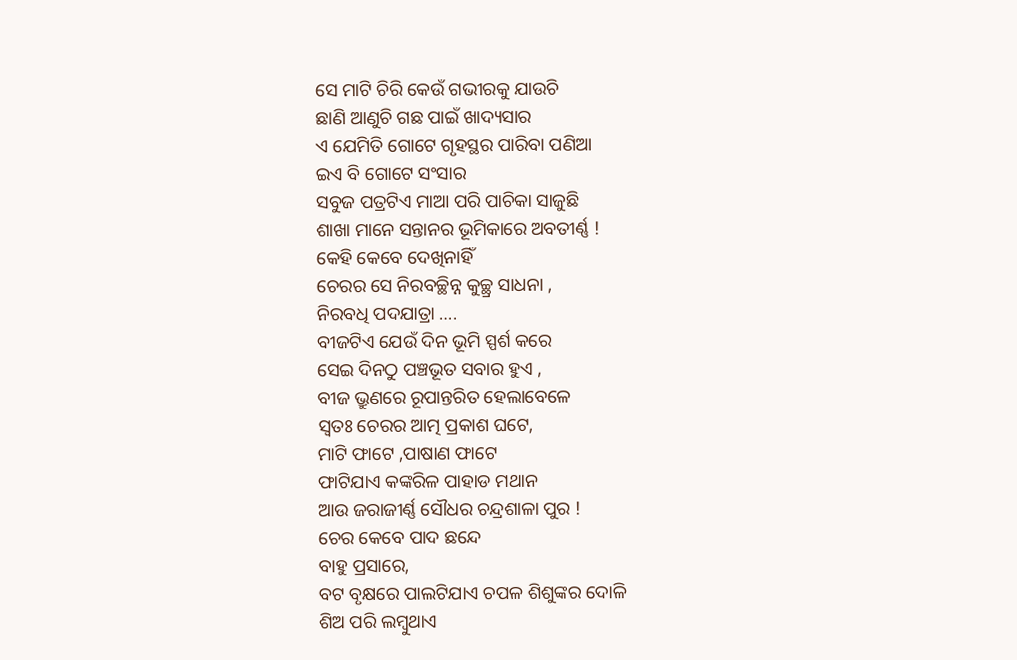ସେ ମାଟି ଚିରି କେଉଁ ଗଭୀରକୁ ଯାଉଚି
ଛାଣି ଆଣୁଚି ଗଛ ପାଇଁ ଖାଦ୍ୟସାର
ଏ ଯେମିତି ଗୋଟେ ଗୃହସ୍ଥର ପାରିବା ପଣିଆ
ଇଏ ବି ଗୋଟେ ସଂସାର
ସବୁଜ ପତ୍ରଟିଏ ମାଆ ପରି ପାଚିକା ସାଜୁଛି
ଶାଖା ମାନେ ସନ୍ତାନର ଭୂମିକାରେ ଅବତୀର୍ଣ୍ଣ !
କେହି କେବେ ଦେଖିନାହିଁ
ଚେରର ସେ ନିରବଚ୍ଛିନ୍ନ କୁଚ୍ଛ୍ର ସାଧନା ,
ନିରବଧି ପଦଯାତ୍ରା ….
ବୀଜଟିଏ ଯେଉଁ ଦିନ ଭୂମି ସ୍ପର୍ଶ କରେ
ସେଇ ଦିନଠୁ ପଞ୍ଚଭୂତ ସବାର ହୁଏ ,
ବୀଜ ଭ୍ରୁଣରେ ରୂପାନ୍ତରିତ ହେଲାବେଳେ
ସ୍ବତଃ ଚେରର ଆତ୍ମ ପ୍ରକାଶ ଘଟେ,
ମାଟି ଫାଟେ ,ପାଷାଣ ଫାଟେ
ଫାଟିଯାଏ କଙ୍କରିଳ ପାହାଡ ମଥାନ
ଆଉ ଜରାଜୀର୍ଣ୍ଣ ସୌଧର ଚନ୍ଦ୍ରଶାଳା ପୁର !
ଚେର କେବେ ପାଦ ଛନ୍ଦେ
ବାହୁ ପ୍ରସାରେ,
ବଟ ବୃକ୍ଷରେ ପାଲଟିଯାଏ ଚପଳ ଶିଶୁଙ୍କର ଦୋଳି
ଶିଅ ପରି ଲମ୍ବୁଥାଏ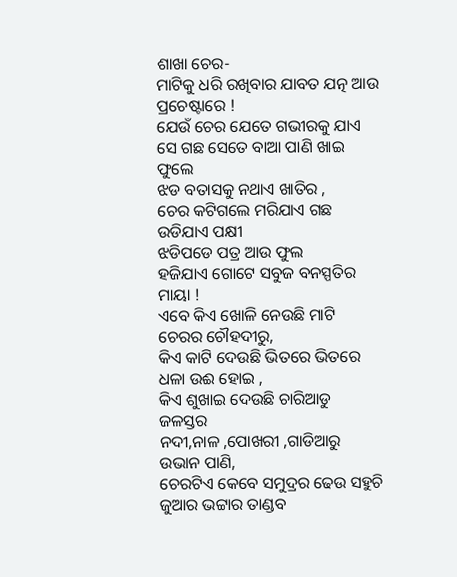ଶାଖା ଚେର-
ମାଟିକୁ ଧରି ରଖିବାର ଯାବତ ଯତ୍ନ ଆଉ ପ୍ରଚେଷ୍ଟାରେ !
ଯେଉଁ ଚେର ଯେତେ ଗଭୀରକୁ ଯାଏ
ସେ ଗଛ ସେତେ ବାଆ ପାଣି ଖାଇ ଫୁଲେ
ଝଡ ବତାସକୁ ନଥାଏ ଖାତିର ,
ଚେର କଟିଗଲେ ମରିଯାଏ ଗଛ
ଉଡିଯାଏ ପକ୍ଷୀ
ଝଡିପଡେ ପତ୍ର ଆଉ ଫୁଲ
ହଜିଯାଏ ଗୋଟେ ସବୁଜ ବନସ୍ପତିର ମାୟା !
ଏବେ କିଏ ଖୋଳି ନେଉଛି ମାଟି
ଚେରର ଚୌହଦୀରୁ,
କିଏ କାଟି ଦେଉଛି ଭିତରେ ଭିତରେ
ଧଳା ଉଈ ହୋଇ ,
କିଏ ଶୁଖାଇ ଦେଉଛି ଚାରିଆଡୁ ଜଳସ୍ତର
ନଦୀ,ନାଳ ,ପୋଖରୀ ,ଗାଡିଆରୁ ଉଭାନ ପାଣି,
ଚେରଟିଏ କେବେ ସମୁଦ୍ରର ଢେଉ ସହୁଚି
ଜୁଆର ଭଟ୍ଟାର ତାଣ୍ଡବ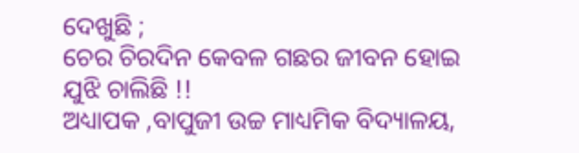ଦେଖୁଛି ;
ଚେର ଚିରଦିନ କେବଳ ଗଛର ଜୀବନ ହୋଇ
ଯୁଝି ଚାଲିଛି !!
ଅଧ୍ୟାପକ ,ବାପୁଜୀ ଉଚ୍ଚ ମାଧ୍ୟମିକ ବିଦ୍ୟାଳୟ,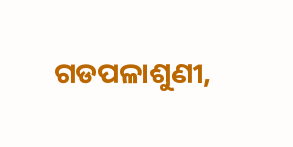ଗଡପଳାଶୁଣୀ,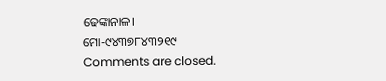ଢେଙ୍କାନାଳ।
ମୋ-୯୪୩୭୮୪୩୨୧୯
Comments are closed.